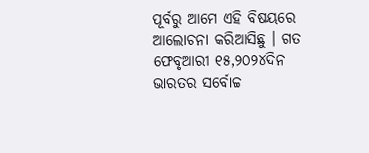ପୂର୍ବରୁ ଆମେ ଏହି ବିଷୟରେ ଆଲୋଚନା କରିଆସିଛୁ । ଗତ ଫେବୃଆରୀ ୧୫,୨୦୨୪ଦିନ ଭାରତର ସର୍ବୋଚ୍ଚ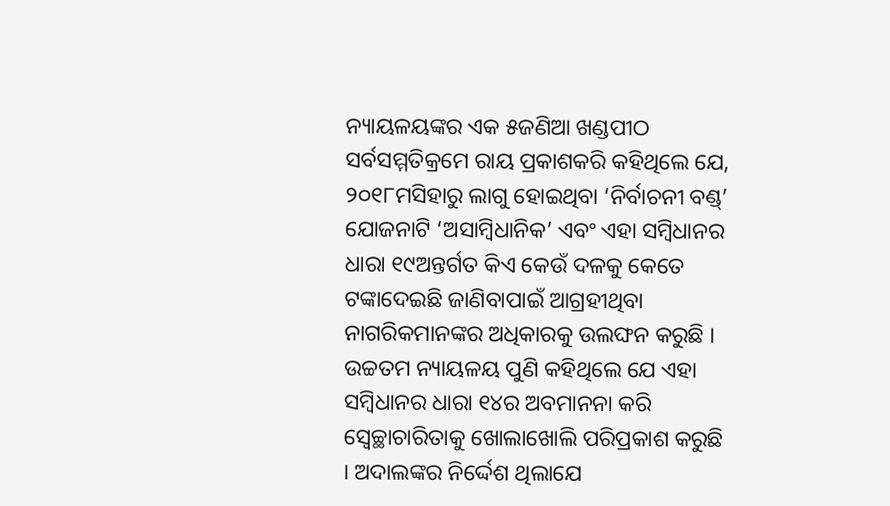ନ୍ୟାୟଳୟଙ୍କର ଏକ ୫ଜଣିଆ ଖଣ୍ଡପୀଠ ସର୍ବସମ୍ମତିକ୍ରମେ ରାୟ ପ୍ରକାଶକରି କହିଥିଲେ ଯେ, ୨୦୧୮ମସିହାରୁ ଲାଗୁ ହୋଇଥିବା ‘ନିର୍ବାଚନୀ ବଣ୍ଡ୍’ ଯୋଜନାଟି ‘ଅସାମ୍ବିଧାନିକ’ ଏବଂ ଏହା ସମ୍ବିଧାନର ଧାରା ୧୯ଅନ୍ତର୍ଗତ କିଏ କେଉଁ ଦଳକୁ କେତେ ଟଙ୍କାଦେଇଛି ଜାଣିବାପାଇଁ ଆଗ୍ରହୀଥିବା ନାଗରିକମାନଙ୍କର ଅଧିକାରକୁ ଉଲଙ୍ଘନ କରୁଛି । ଉଚ୍ଚତମ ନ୍ୟାୟଳୟ ପୁଣି କହିଥିଲେ ଯେ ଏହା ସମ୍ବିଧାନର ଧାରା ୧୪ର ଅବମାନନା କରି ସ୍ୱେଚ୍ଛାଚାରିତାକୁ ଖୋଲାଖୋଲି ପରିପ୍ରକାଶ କରୁଛି । ଅଦାଲଙ୍କର ନିର୍ଦ୍ଦେଶ ଥିଲାଯେ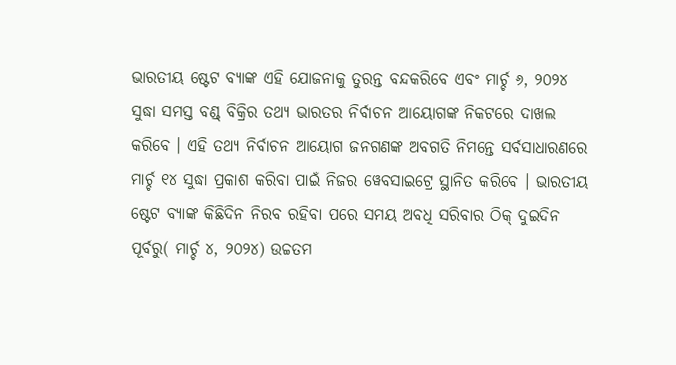ଭାରତୀୟ ଷ୍ଟେଟ ବ୍ୟାଙ୍କ ଏହି ଯୋଜନାକୁ ତୁରନ୍ତ ବନ୍ଦକରିବେ ଏବଂ ମାର୍ଚ୍ଚ ୬, ୨୦୨୪ ସୁଦ୍ଧା ସମସ୍ତ ବଣ୍ଡ୍ ବିକ୍ରିର ତଥ୍ୟ ଭାରତର ନିର୍ବାଚନ ଆୟୋଗଙ୍କ ନିକଟରେ ଦାଖଲ କରିବେ । ଏହି ତଥ୍ୟ ନିର୍ବାଚନ ଆୟୋଗ ଜନଗଣଙ୍କ ଅବଗତି ନିମନ୍ତେ ସର୍ବସାଧାରଣରେ ମାର୍ଚ୍ଚ ୧୪ ସୁଦ୍ଧା ପ୍ରକାଶ କରିବା ପାଇଁ ନିଜର ୱେବସାଇଟ୍ରେ ସ୍ଥାନିତ କରିବେ । ଭାରତୀୟ ଷ୍ଟେଟ ବ୍ୟାଙ୍କ କିଛିଦିନ ନିରବ ରହିବା ପରେ ସମୟ ଅବଧି ସରିବାର ଠିକ୍ ଦୁଇଦିନ ପୂର୍ବରୁ( ମାର୍ଚ୍ଚ ୪, ୨୦୨୪) ଉଚ୍ଚତମ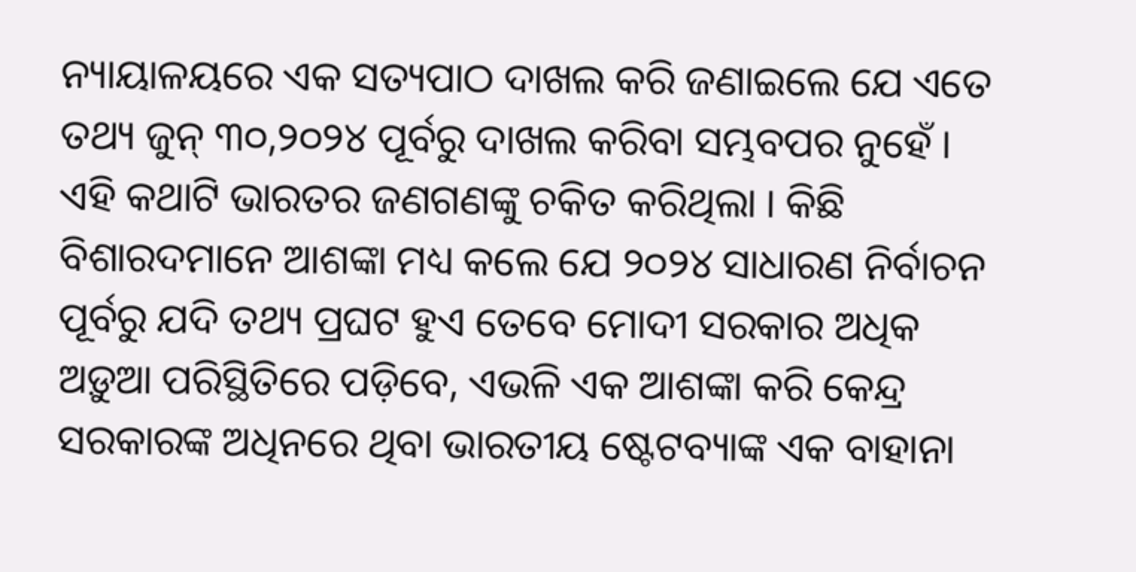ନ୍ୟାୟାଳୟରେ ଏକ ସତ୍ୟପାଠ ଦାଖଲ କରି ଜଣାଇଲେ ଯେ ଏତେ ତଥ୍ୟ ଜୁନ୍ ୩୦,୨୦୨୪ ପୂର୍ବରୁ ଦାଖଲ କରିବା ସମ୍ଭବପର ନୁହେଁ । ଏହି କଥାଟି ଭାରତର ଜଣଗଣଙ୍କୁ ଚକିତ କରିଥିଲା । କିଛି ବିଶାରଦମାନେ ଆଶଙ୍କା ମଧ୍ୟ କଲେ ଯେ ୨୦୨୪ ସାଧାରଣ ନିର୍ବାଚନ ପୂର୍ବରୁ ଯଦି ତଥ୍ୟ ପ୍ରଘଟ ହୁଏ ତେବେ ମୋଦୀ ସରକାର ଅଧିକ ଅଡ଼ୁଆ ପରିସ୍ଥିତିରେ ପଡ଼ିବେ, ଏଭଳି ଏକ ଆଶଙ୍କା କରି କେନ୍ଦ୍ର ସରକାରଙ୍କ ଅଧିନରେ ଥିବା ଭାରତୀୟ ଷ୍ଟେଟବ୍ୟାଙ୍କ ଏକ ବାହାନା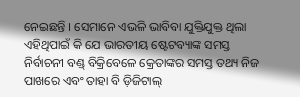ନେଇଛନ୍ତି । ସେମାନେ ଏଭଳି ଭାବିବା ଯୁକ୍ତିଯୁକ୍ତ ଥିଲା ଏହିଥିପାଇଁ କି ଯେ ଭାରତୀୟ ଷ୍ଟେଟବ୍ୟାଙ୍କ ସମସ୍ତ ନିର୍ବାଚନୀ ବଣ୍ଡ୍ ବିକ୍ରିବେଳେ କ୍ରେତାଙ୍କର ସମସ୍ତ ତଥ୍ୟ ନିଜ ପାଖରେ ଏବଂ ତାହା ବି ଡ଼ିଜିଟାଲ୍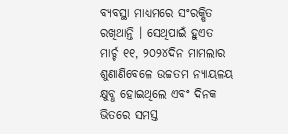ବ୍ୟବସ୍ଥା ମାଧ୍ୟମରେ ସଂରକ୍ଷିତ ରଖିଥାନ୍ତି । ସେଥିପାଇଁ ହୁଏତ ମାର୍ଚ୍ଚ ୧୧, ୨୦୨୪ଦିନ ମାମଲାର ଶୁଣାଣିବେଳେ ଉଚ୍ଚତମ ନ୍ୟାୟଳୟ କ୍ଷୁବ୍ଧ ହୋଇଥିଲେ ଏବଂ ଦିନକ ଭିତରେ ସମସ୍ତ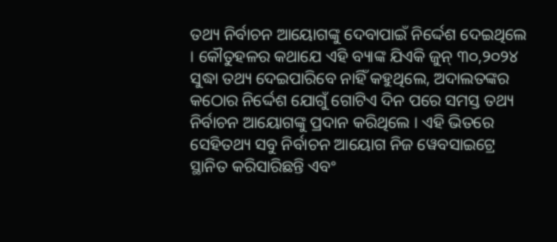ତଥ୍ୟ ନିର୍ବାଚନ ଆୟୋଗଙ୍କୁ ଦେବାପାଇଁ ନିର୍ଦ୍ଦେଶ ଦେଇଥିଲେ । କୌତୁହଳର କଥାଯେ ଏହି ବ୍ୟାଙ୍କ ଯିଏକି ଜୁନ୍ ୩୦,୨୦୨୪ ସୁଦ୍ଧା ତଥ୍ୟ ଦେଇପାରିବେ ନାହିଁ କହୁଥିଲେ, ଅଦାଲତଙ୍କର କଠୋର ନିର୍ଦ୍ଦେଶ ଯୋଗୁଁ ଗୋଟିଏ ଦିନ ପରେ ସମସ୍ତ ତଥ୍ୟ ନିର୍ବାଚନ ଆୟୋଗଙ୍କୁ ପ୍ରଦାନ କରିଥିଲେ । ଏହି ଭିତରେ ସେହିତଥ୍ୟ ସବୁ ନିର୍ବାଚନ ଆୟୋଗ ନିଜ ୱେବସାଇଟ୍ରେ ସ୍ଥାନିତ କରିସାରିଛନ୍ତି ଏବଂ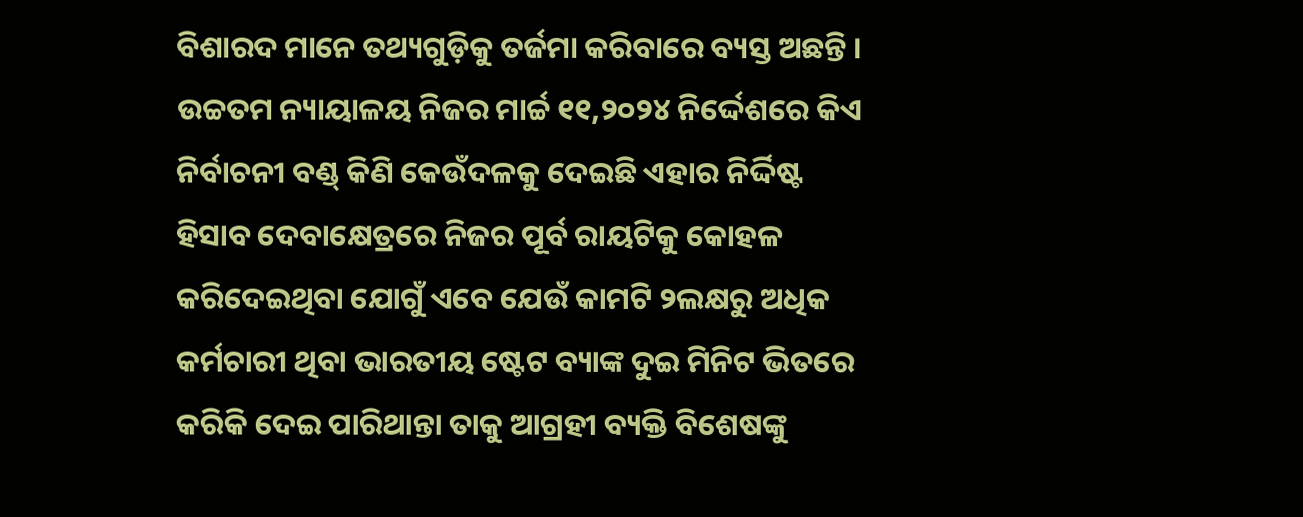ବିଶାରଦ ମାନେ ତଥ୍ୟଗୁଡ଼ିକୁ ତର୍ଜମା କରିବାରେ ବ୍ୟସ୍ତ ଅଛନ୍ତି । ଉଚ୍ଚତମ ନ୍ୟାୟାଳୟ ନିଜର ମାର୍ଚ୍ଚ ୧୧,୨୦୨୪ ନିର୍ଦ୍ଦେଶରେ କିଏ ନିର୍ବାଚନୀ ବଣ୍ଡ୍ କିଣି କେଉଁଦଳକୁ ଦେଇଛି ଏହାର ନିର୍ଦ୍ଦିଷ୍ଟ ହିସାବ ଦେବାକ୍ଷେତ୍ରରେ ନିଜର ପୂର୍ବ ରାୟଟିକୁ କୋହଳ କରିଦେଇଥିବା ଯୋଗୁଁ ଏବେ ଯେଉଁ କାମଟି ୨ଲକ୍ଷରୁ ଅଧିକ କର୍ମଚାରୀ ଥିବା ଭାରତୀୟ ଷ୍ଟେଟ ବ୍ୟାଙ୍କ ଦୁଇ ମିନିଟ ଭିତରେ କରିକି ଦେଇ ପାରିଥାନ୍ତା ତାକୁ ଆଗ୍ରହୀ ବ୍ୟକ୍ତି ବିଶେଷଙ୍କୁ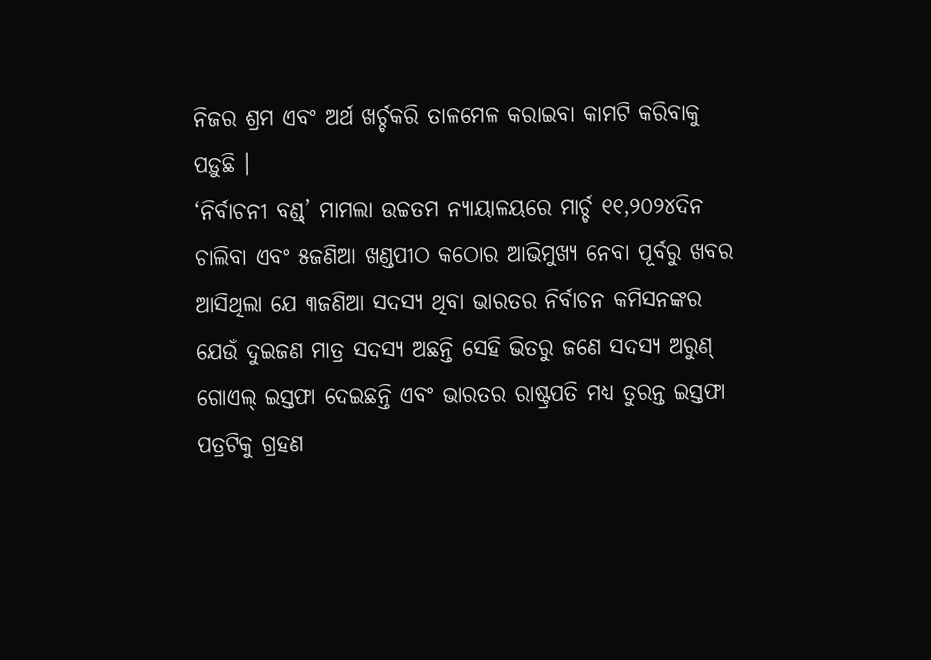ନିଜର ଶ୍ରମ ଏବଂ ଅର୍ଥ ଖର୍ଚ୍ଚକରି ତାଳମେଳ କରାଇବା କାମଟି କରିବାକୁ ପଡ଼ୁଛି ।
‘ନିର୍ବାଚନୀ ବଣ୍ଡ୍’ ମାମଲା ଉଚ୍ଚତମ ନ୍ୟାୟାଳୟରେ ମାର୍ଚ୍ଚ ୧୧,୨୦୨୪ଦିନ ଚାଲିବା ଏବଂ ୫ଜଣିଆ ଖଣ୍ଡପୀଠ କଠୋର ଆଭିମୁଖ୍ୟ ନେବା ପୂର୍ବରୁ ଖବର ଆସିଥିଲା ଯେ ୩ଜଣିଆ ସଦସ୍ୟ ଥିବା ଭାରତର ନିର୍ବାଚନ କମିସନଙ୍କର ଯେଉଁ ଦୁଇଜଣ ମାତ୍ର ସଦସ୍ୟ ଅଛନ୍ତି ସେହି ଭିତରୁ ଜଣେ ସଦସ୍ୟ ଅରୁଣ୍ ଗୋଏଲ୍ ଇସ୍ତଫା ଦେଇଛନ୍ତି ଏବଂ ଭାରତର ରାଷ୍ଟ୍ରପତି ମଧ୍ୟ ତୁରନ୍ତ ଇସ୍ତଫା ପତ୍ରଟିକୁ ଗ୍ରହଣ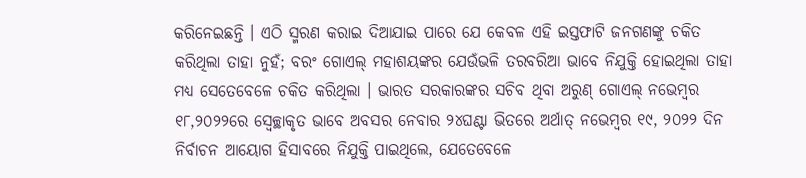କରିନେଇଛନ୍ତି । ଏଠି ସ୍ମରଣ କରାଇ ଦିଆଯାଇ ପାରେ ଯେ କେବଳ ଏହି ଇସ୍ତଫାଟି ଜନଗଣଙ୍କୁ ଚକିତ କରିଥିଲା ତାହା ନୁହଁ; ବରଂ ଗୋଏଲ୍ ମହାଶୟଙ୍କର ଯେଉଁଭଳି ତରବରିଆ ଭାବେ ନିଯୁକ୍ତି ହୋଇଥିଲା ତାହା ମଧ୍ୟ ସେତେବେଳେ ଚକିତ କରିଥିଲା । ଭାରତ ସରକାରଙ୍କର ସଚିବ ଥିବା ଅରୁଣ୍ ଗୋଏଲ୍ ନଭେମ୍ବର ୧୮,୨୦୨୨ରେ ସ୍ୱେଚ୍ଛାକୃତ ଭାବେ ଅବସର ନେବାର ୨୪ଘଣ୍ଟା ଭିତରେ ଅର୍ଥାତ୍ ନଭେମ୍ବର ୧୯, ୨୦୨୨ ଦିନ ନିର୍ବାଚନ ଆୟୋଗ ହିସାବରେ ନିଯୁକ୍ତି ପାଇଥିଲେ, ଯେତେବେଳେ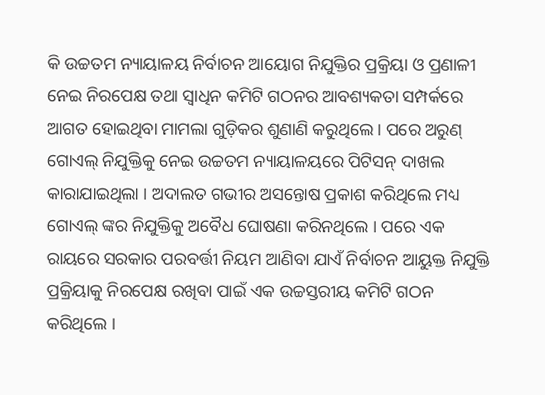କି ଉଚ୍ଚତମ ନ୍ୟାୟାଳୟ ନିର୍ବାଚନ ଆୟୋଗ ନିଯୁକ୍ତିର ପ୍ରକ୍ରିୟା ଓ ପ୍ରଣାଳୀ ନେଇ ନିରପେକ୍ଷ ତଥା ସ୍ୱାଧିନ କମିଟି ଗଠନର ଆବଶ୍ୟକତା ସମ୍ପର୍କରେ ଆଗତ ହୋଇଥିବା ମାମଲା ଗୁଡ଼ିକର ଶୁଣାଣି କରୁଥିଲେ । ପରେ ଅରୁଣ୍ ଗୋଏଲ୍ ନିଯୁକ୍ତିକୁ ନେଇ ଉଚ୍ଚତମ ନ୍ୟାୟାଳୟରେ ପିଟିସନ୍ ଦାଖଲ କାରାଯାଇଥିଲା । ଅଦାଲତ ଗଭୀର ଅସନ୍ତୋଷ ପ୍ରକାଶ କରିଥିଲେ ମଧ୍ୟ ଗୋଏଲ୍ ଙ୍କର ନିଯୁକ୍ତିକୁ ଅବୈଧ ଘୋଷଣା କରିନଥିଲେ । ପରେ ଏକ ରାୟରେ ସରକାର ପରବର୍ତ୍ତୀ ନିୟମ ଆଣିବା ଯାଏଁ ନିର୍ବାଚନ ଆୟୁକ୍ତ ନିଯୁକ୍ତି ପ୍ରକ୍ରିୟାକୁ ନିରପେକ୍ଷ ରଖିବା ପାଇଁ ଏକ ଉଚ୍ଚସ୍ତରୀୟ କମିଟି ଗଠନ କରିଥିଲେ ।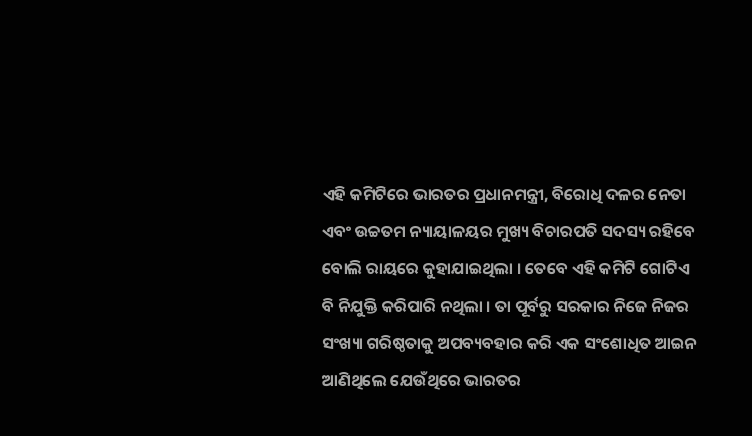ଏହି କମିଟିରେ ଭାରତର ପ୍ରଧାନମନ୍ତ୍ରୀ, ବିରୋଧି ଦଳର ନେତା ଏବଂ ଉଚ୍ଚତମ ନ୍ୟାୟାଳୟର ମୁଖ୍ୟ ବିଚାରପତି ସଦସ୍ୟ ରହିବେ ବୋଲି ରାୟରେ କୁହାଯାଇଥିଲା । ତେବେ ଏହି କମିଟି ଗୋଟିଏ ବି ନିଯୁକ୍ତି କରିପାରି ନଥିଲା । ତା ପୂର୍ବରୁ ସରକାର ନିଜେ ନିଜର ସଂଖ୍ୟା ଗରିଷ୍ଠତାକୁ ଅପବ୍ୟବହାର କରି ଏକ ସଂଶୋଧିତ ଆଇନ ଆଣିଥିଲେ ଯେଉଁଥିରେ ଭାରତର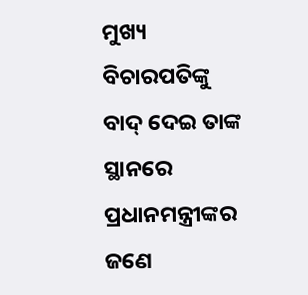ମୁଖ୍ୟ ବିଚାରପତିଙ୍କୁ ବାଦ୍ ଦେଇ ତାଙ୍କ ସ୍ଥାନରେ ପ୍ରଧାନମନ୍ତ୍ରୀଙ୍କର ଜଣେ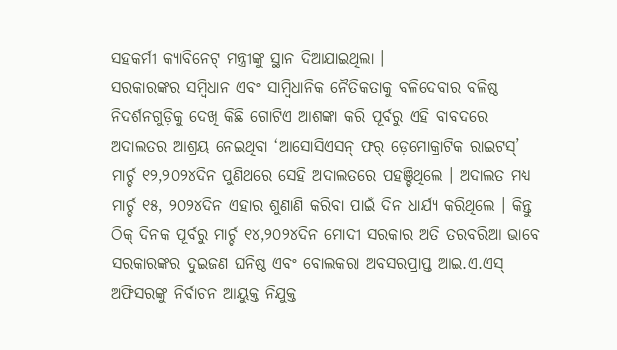ସହକର୍ମୀ କ୍ୟାବିନେଟ୍ ମନ୍ତ୍ରୀଙ୍କୁ ସ୍ଥାନ ଦିଆଯାଇଥିଲା ।
ସରକାରଙ୍କର ସମ୍ବିଧାନ ଏବଂ ସାମ୍ବିଧାନିକ ନୈତିକତାକୁ ବଳିଦେବାର ବଳିଷ୍ଠ ନିଦର୍ଶନଗୁଡ଼ିକୁ ଦେଖି କିଛି ଗୋଟିଏ ଆଶଙ୍କା କରି ପୂର୍ବରୁ ଏହି ବାବଦରେ ଅଦାଲତର ଆଶ୍ରୟ ନେଇଥିବା ‘ଆସୋସିଏସନ୍ ଫର୍ ଡ଼େମୋକ୍ରାଟିକ ରାଇଟସ୍’ ମାର୍ଚ୍ଚ ୧୨,୨୦୨୪ଦିନ ପୁଣିଥରେ ସେହି ଅଦାଲତରେ ପହଞ୍ଚିଥିଲେ । ଅଦାଲତ ମଧ୍ୟ ମାର୍ଚ୍ଚ ୧୫, ୨୦୨୪ଦିନ ଏହାର ଶୁଣାଣି କରିବା ପାଇଁ ଦିନ ଧାର୍ଯ୍ୟ କରିଥିଲେ । କିନ୍ତୁ ଠିକ୍ ଦିନକ ପୂର୍ବରୁ ମାର୍ଚ୍ଚ ୧୪,୨୦୨୪ଦିନ ମୋଦୀ ସରକାର ଅତି ତରବରିଆ ଭାବେ ସରକାରଙ୍କର ଦୁଇଜଣ ଘନିଷ୍ଠ ଏବଂ ବୋଲକରା ଅବସରପ୍ରାପ୍ତ ଆଇ.ଏ.ଏସ୍ ଅଫିସରଙ୍କୁ ନିର୍ବାଚନ ଆୟୁକ୍ତ ନିଯୁକ୍ତ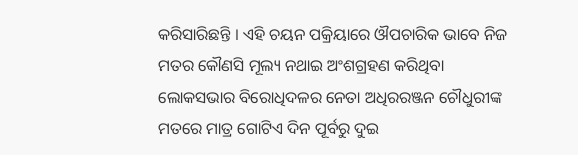କରିସାରିଛନ୍ତି । ଏହି ଚୟନ ପକ୍ରିୟାରେ ଔପଚାରିକ ଭାବେ ନିଜ ମତର କୌଣସି ମୂଲ୍ୟ ନଥାଇ ଅଂଶଗ୍ରହଣ କରିଥିବା ଲୋକସଭାର ବିରୋଧିଦଳର ନେତା ଅଧିରରଞ୍ଜନ ଚୌଧୁରୀଙ୍କ ମତରେ ମାତ୍ର ଗୋଟିଏ ଦିନ ପୂର୍ବରୁ ଦୁଇ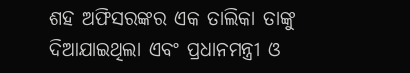ଶହ ଅଫିସରଙ୍କର ଏକ ତାଲିକା ତାଙ୍କୁ ଦିଆଯାଇଥିଲା ଏବଂ ପ୍ରଧାନମନ୍ତ୍ରୀ ଓ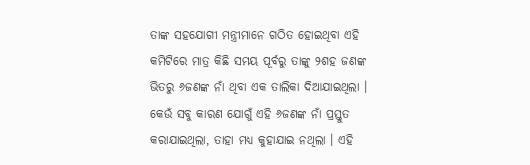ତାଙ୍କ ସହଯୋଗୀ ମନ୍ତ୍ରୀମାନେ ଗଠିତ ହୋଇଥିବା ଏହି କମିଟିରେ ମାତ୍ର କିଛି ସମୟ ପୂର୍ବରୁ ତାଙ୍କୁ ୨ଶହ ଜଣଙ୍କ ଭିତରୁ ୬ଜଣଙ୍କ ନାଁ ଥିବା ଏକ ତାଲିକା ଦିଆଯାଇଥିଲା । କେଉଁ ସବୁ କାରଣ ଯୋଗୁଁ ଏହି ୬ଜଣଙ୍କ ନାଁ ପ୍ରସ୍ତୁତ କରାଯାଇଥିଲା, ତାହା ମଧ୍ୟ କୁହାଯାଇ ନଥିଲା । ଏହି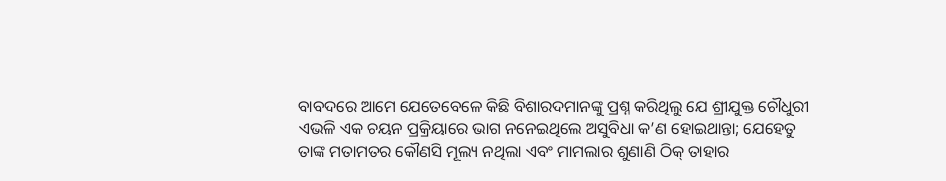ବାବଦରେ ଆମେ ଯେତେବେଳେ କିଛି ବିଶାରଦମାନଙ୍କୁ ପ୍ରଶ୍ନ କରିଥିଲୁ ଯେ ଶ୍ରୀଯୁକ୍ତ ଚୌଧୁରୀ ଏଭଳି ଏକ ଚୟନ ପ୍ରକ୍ରିୟାରେ ଭାଗ ନନେଇଥିଲେ ଅସୁବିଧା କ’ଣ ହୋଇଥାନ୍ତା; ଯେହେତୁ ତାଙ୍କ ମତାମତର କୌଣସି ମୂଲ୍ୟ ନଥିଲା ଏବଂ ମାମଲାର ଶୁଣାଣି ଠିକ୍ ତାହାର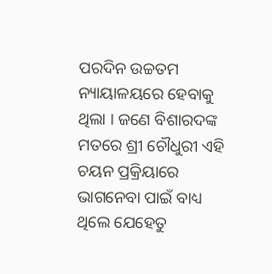ପରଦିନ ଉଚ୍ଚତମ ନ୍ୟାୟାଳୟରେ ହେବାକୁ ଥିଲା । ଜଣେ ବିଶାରଦଙ୍କ ମତରେ ଶ୍ରୀ ଚୌଧୁରୀ ଏହି ଚୟନ ପ୍ରକ୍ରିୟାରେ ଭାଗନେବା ପାଇଁ ବାଧ୍ୟ ଥିଲେ ଯେହେତୁ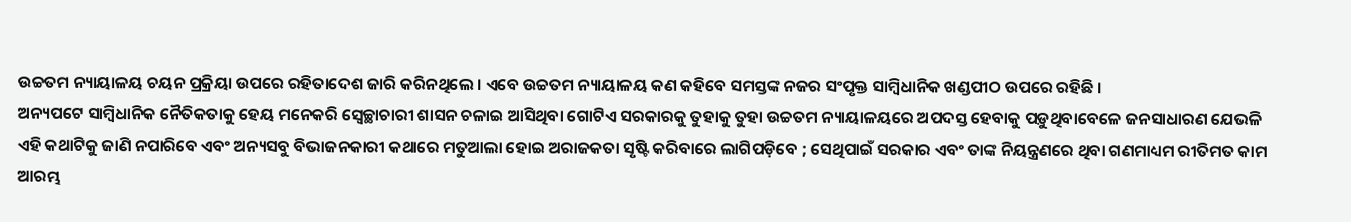ଉଚ୍ଚତମ ନ୍ୟାୟାଳୟ ଚୟନ ପ୍ରକ୍ରିୟା ଉପରେ ରହିତାଦେଶ ଜାରି କରିନଥିଲେ । ଏବେ ଉଚ୍ଚତମ ନ୍ୟାୟାଳୟ କଣ କହିବେ ସମସ୍ତଙ୍କ ନଜର ସଂପୃକ୍ତ ସାମ୍ବିଧାନିକ ଖଣ୍ଡପୀଠ ଉପରେ ରହିଛି ।
ଅନ୍ୟପଟେ ସାମ୍ବିଧାନିକ ନୈତିକତାକୁ ହେୟ ମନେକରି ସ୍ୱେଚ୍ଛାଚାରୀ ଶାସନ ଚଳାଇ ଆସିଥିବା ଗୋଟିଏ ସରକାରକୁ ତୁହାକୁ ତୁହା ଉଚ୍ଚତମ ନ୍ୟାୟାଳୟରେ ଅପଦସ୍ତ ହେବାକୁ ପଡ଼ୁଥିବାବେଳେ ଜନସାଧାରଣ ଯେଭଳି ଏହି କଥାଟିକୁ ଜାଣି ନପାରିବେ ଏବଂ ଅନ୍ୟସବୁ ବିଭାଜନକାରୀ କଥାରେ ମତୁଆଲା ହୋଇ ଅରାଜକତା ସୃଷ୍ଟି କରିବାରେ ଲାଗିପଡ଼ିବେ ; ସେଥିପାଇଁ ସରକାର ଏବଂ ତାଙ୍କ ନିୟନ୍ତ୍ରଣରେ ଥିବା ଗଣମାଧ୍ୟମ ରୀତିମତ କାମ ଆରମ୍ଭ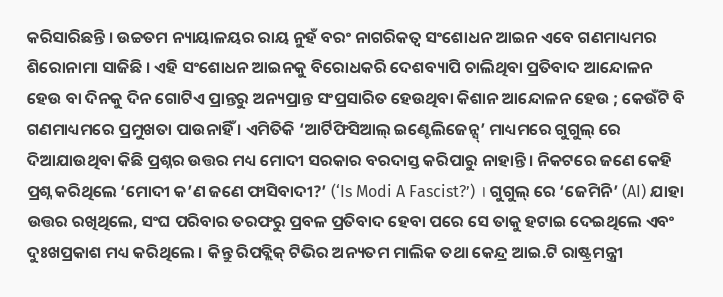କରିସାରିଛନ୍ତି । ଉଚ୍ଚତମ ନ୍ୟାୟାଳୟର ରାୟ ନୁହଁ ବରଂ ନାଗରିକତ୍ୱ ସଂଶୋଧନ ଆଇନ ଏବେ ଗଣମାଧ୍ୟମର ଶିରୋନାମା ସାଜିଛି । ଏହି ସଂଶୋଧନ ଆଇନକୁ ବିରୋଧକରି ଦେଶବ୍ୟାପି ଚାଲିଥିବା ପ୍ରତିବାଦ ଆନ୍ଦୋଳନ ହେଉ ବା ଦିନକୁ ଦିନ ଗୋଟିଏ ପ୍ରାନ୍ତରୁ ଅନ୍ୟପ୍ରାନ୍ତ ସଂପ୍ରସାରିତ ହେଉଥିବା କିଶାନ ଆନ୍ଦୋଳନ ହେଉ ; କେଉଁଟି ବି ଗଣମାଧ୍ୟମରେ ପ୍ରମୁଖତା ପାଉନାହିଁ । ଏମିତିକି ‘ଆର୍ଟିଫିସିଆଲ୍ ଇଣ୍ଟେଲିଜେନ୍ସ୍’ ମାଧ୍ୟମରେ ଗୁଗୁଲ୍ ରେ ଦିଆଯାଉଥିବା କିଛି ପ୍ରଶ୍ନର ଉତ୍ତର ମଧ୍ୟ ମୋଦୀ ସରକାର ବରଦାସ୍ତ କରିପାରୁ ନାହାନ୍ତି । ନିକଟରେ ଜଣେ କେହି ପ୍ରଶ୍ନ କରିଥିଲେ ‘ମୋଦୀ କ’ଣ ଜଣେ ଫାସିବାଦୀ?’ (‘Is Modi A Fascist?’) । ଗୁଗୁଲ୍ ରେ ‘ଜେମିନି’ (AI) ଯାହା ଉତ୍ତର ରଖିଥିଲେ, ସଂଘ ପରିବାର ତରଫରୁ ପ୍ରବଳ ପ୍ରତିବାଦ ହେବା ପରେ ସେ ତାକୁ ହଟାଇ ଦେଇଥିଲେ ଏବଂ ଦୁଃଖପ୍ରକାଶ ମଧ୍ୟ କରିଥିଲେ । କିନ୍ତୁ ରିପବ୍ଲିକ୍ ଟିଭିର ଅନ୍ୟତମ ମାଲିକ ତଥା କେନ୍ଦ୍ର ଆଇ.ଟି ରାଷ୍ଟ୍ରମନ୍ତ୍ରୀ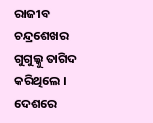ରାଜୀବ ଚନ୍ଦ୍ରଶେଖର ଗୁଗୁଲ୍କୁ ତାଗିଦ କରିଥିଲେ ।
ଦେଶରେ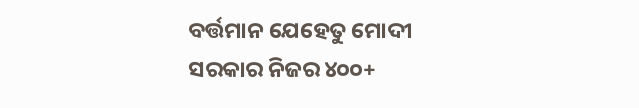ବର୍ତ୍ତମାନ ଯେହେତୁ ମୋଦୀ ସରକାର ନିଜର ୪୦୦+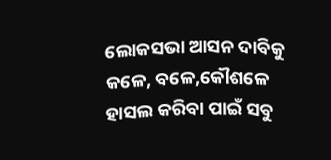ଲୋକସଭା ଆସନ ଦାବିକୁ କଳେ, ବଳେ,କୌଶଳେ ହାସଲ କରିବା ପାଇଁ ସବୁ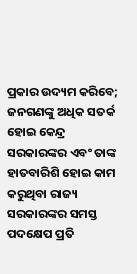ପ୍ରକାର ଉଦ୍ୟମ କରିବେ; ଜନଗଣଙ୍କୁ ଅଧିକ ସତର୍କ ହୋଇ କେନ୍ଦ୍ର ସରକାରଙ୍କର ଏବଂ ତାଙ୍କ ହାତବାରିଶି ହୋଇ କାମ କରୁଥିବା ରାଜ୍ୟ ସରକାରଙ୍କର ସମସ୍ତ ପଦକ୍ଷେପ ପ୍ରତି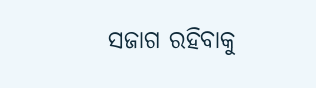ସଜାଗ ରହିବାକୁ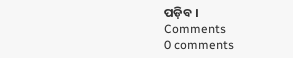ପଡ଼ିବ ।
Comments
0 comments